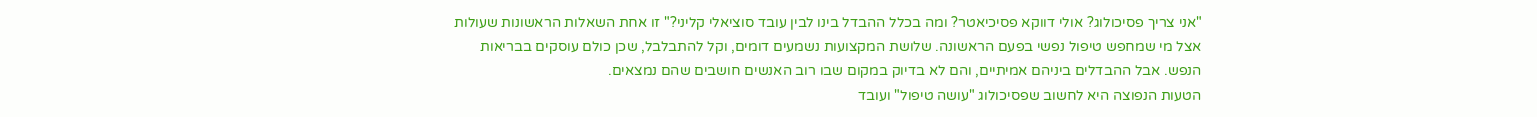"אני צריך פסיכולוג? אולי דווקא פסיכיאטר? ומה בכלל ההבדל בינו לבין עובד סוציאלי קליני?" זו אחת השאלות הראשונות שעולות אצל מי שמחפש טיפול נפשי בפעם הראשונה. שלושת המקצועות נשמעים דומים, וקל להתבלבל, שכן כולם עוסקים בבריאות הנפש. אבל ההבדלים ביניהם אמיתיים, והם לא בדיוק במקום שבו רוב האנשים חושבים שהם נמצאים.
הטעות הנפוצה היא לחשוב שפסיכולוג "עושה טיפול" ועובד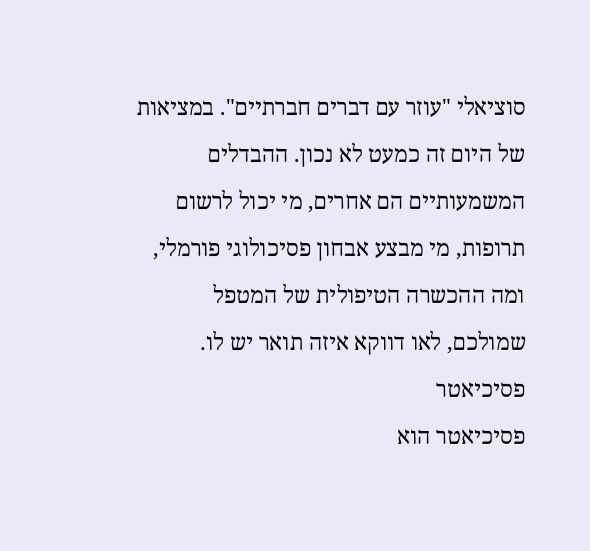סוציאלי "עוזר עם דברים חברתיים". במציאות של היום זה כמעט לא נכון. ההבדלים המשמעותיים הם אחרים, מי יכול לרשום תרופות, מי מבצע אבחון פסיכולוגי פורמלי, ומה ההכשרה הטיפולית של המטפל שמולכם, לאו דווקא איזה תואר יש לו.
פסיכיאטר
פסיכיאטר הוא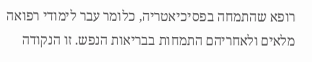רופא שהתמחה בפסיכיאטריה, כלומר עבר לימודי רפואה מלאים ולאחריהם התמחות בבריאות הנפש. זו הנקודה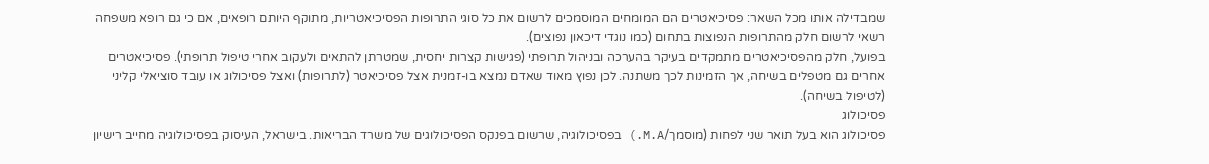שמבדילה אותו מכל השאר: פסיכיאטרים הם המומחים המוסמכים לרשום את כל סוגי התרופות הפסיכיאטריות, מתוקף היותם רופאים, אם כי גם רופא משפחה רשאי לרשום חלק מהתרופות הנפוצות בתחום (כמו נוגדי דיכאון נפוצים).
בפועל, חלק מהפסיכיאטרים מתמקדים בעיקר בהערכה ובניהול תרופתי (פגישות קצרות יחסית, שמטרתן להתאים ולעקוב אחרי טיפול תרופתי). פסיכיאטרים אחרים גם מטפלים בשיחה, אך הזמינות לכך משתנה. לכן נפוץ מאוד שאדם נמצא בו-זמנית אצל פסיכיאטר (לתרופות) ואצל פסיכולוג או עובד סוציאלי קליני (לטיפול בשיחה).
פסיכולוג
פסיכולוג הוא בעל תואר שני לפחות (מוסמך/M.A.) בפסיכולוגיה, שרשום בפנקס הפסיכולוגים של משרד הבריאות. בישראל, העיסוק בפסיכולוגיה מחייב רישיון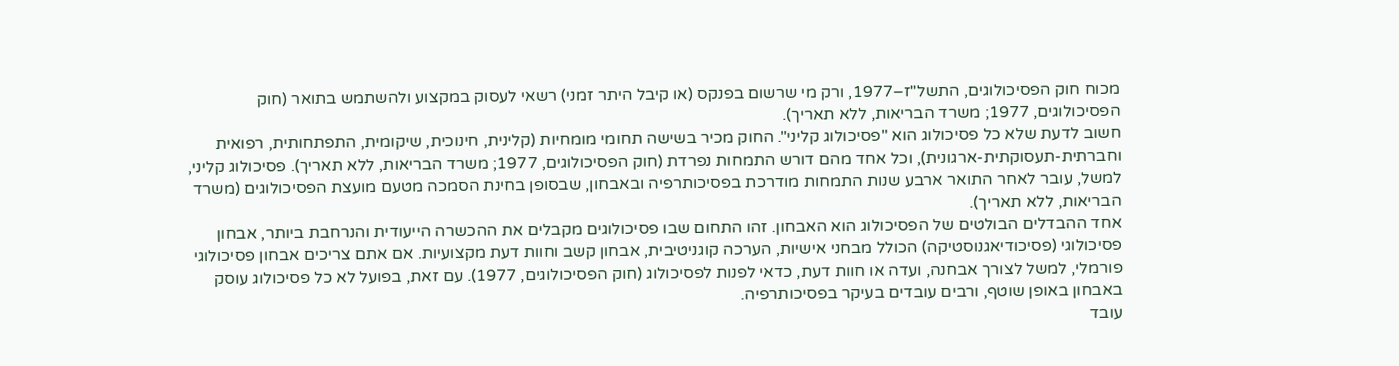מכוח חוק הפסיכולוגים, התשל"ז–1977, ורק מי שרשום בפנקס (או קיבל היתר זמני) רשאי לעסוק במקצוע ולהשתמש בתואר (חוק הפסיכולוגים, 1977; משרד הבריאות, ללא תאריך).
חשוב לדעת שלא כל פסיכולוג הוא "פסיכולוג קליני". החוק מכיר בשישה תחומי מומחיות (קלינית, חינוכית, שיקומית, התפתחותית, רפואית וחברתית-תעסוקתית-ארגונית), וכל אחד מהם דורש התמחות נפרדת (חוק הפסיכולוגים, 1977; משרד הבריאות, ללא תאריך). פסיכולוג קליני, למשל, עובר לאחר התואר ארבע שנות התמחות מודרכת בפסיכותרפיה ובאבחון, שבסופן בחינת הסמכה מטעם מועצת הפסיכולוגים (משרד הבריאות, ללא תאריך).
אחד ההבדלים הבולטים של הפסיכולוג הוא האבחון. זהו התחום שבו פסיכולוגים מקבלים את ההכשרה הייעודית והנרחבת ביותר, אבחון פסיכולוגי (פסיכודיאגנוסטיקה) הכולל מבחני אישיות, הערכה קוגניטיבית, אבחון קשב וחוות דעת מקצועיות. אם אתם צריכים אבחון פסיכולוגי פורמלי, למשל לצורך אבחנה, ועדה או חוות דעת, כדאי לפנות לפסיכולוג (חוק הפסיכולוגים, 1977). עם זאת, בפועל לא כל פסיכולוג עוסק באבחון באופן שוטף, ורבים עובדים בעיקר בפסיכותרפיה.
עובד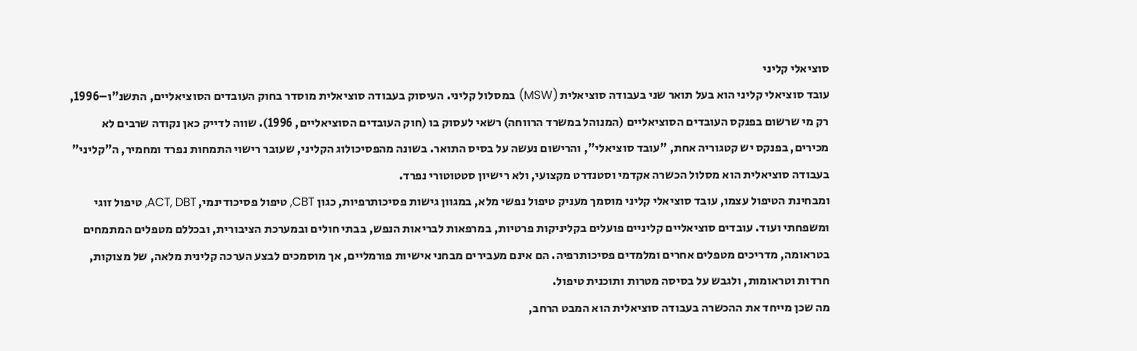סוציאלי קליני
עובד סוציאלי קליני הוא בעל תואר שני בעבודה סוציאלית (MSW) במסלול קליני. העיסוק בעבודה סוציאלית מוסדר בחוק העובדים הסוציאליים, התשנ"ו–1996, רק מי שרשום בפנקס העובדים הסוציאליים (המנוהל במשרד הרווחה) רשאי לעסוק בו (חוק העובדים הסוציאליים, 1996). שווה לדייק כאן נקודה שרבים לא מכירים, בפנקס יש קטגוריה אחת, "עובד סוציאלי", והרישום נעשה על בסיס התואר. בשונה מהפסיכולוג הקליני, שעובר רישוי התמחות נפרד ומחמיר, ה"קליני" בעבודה סוציאלית הוא מסלול הכשרה אקדמי וסטנדרט מקצועי, ולא רישיון סטטוטורי נפרד.
ומבחינת הטיפול עצמו, עובד סוציאלי קליני מוסמך מעניק טיפול נפשי מלא, במגוון גישות פסיכותרפיות, כגון CBT, טיפול פסיכודינמי, ACT, DBT, טיפול זוגי ומשפחתי ועוד. עובדים סוציאליים קליניים פועלים בקליניקות פרטיות, במרפאות לבריאות הנפש, בבתי חולים ובמערכת הציבורית, ובכללם מטפלים המתמחים בטראומה, מדריכים מטפלים אחרים ומלמדים פסיכותרפיה. הם אינם מעבירים מבחני אישיות פורמליים, אך מוסמכים לבצע הערכה קלינית מלאה, של מצוקות, חרדות וטראומות, ולגבש על בסיסה מטרות ותוכנית טיפול.
מה שכן מייחד את ההכשרה בעבודה סוציאלית הוא המבט הרחב,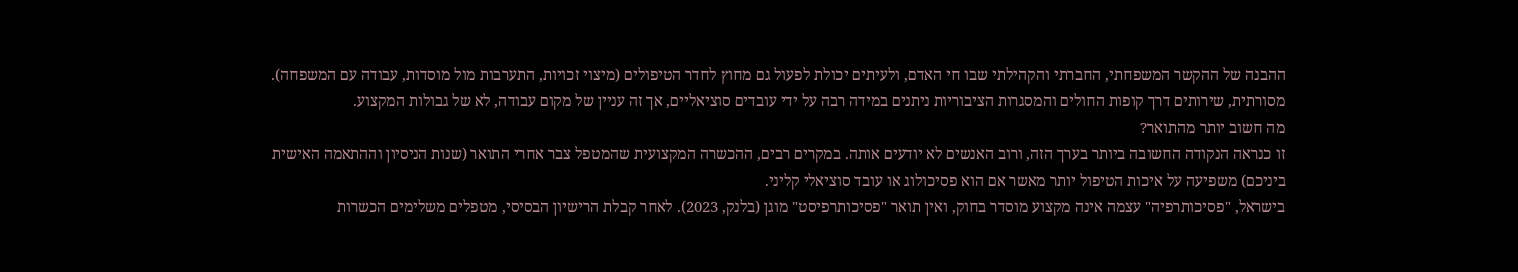ההבנה של ההקשר המשפחתי, החברתי והקהילתי שבו חי האדם, ולעיתים יכולת לפעול גם מחוץ לחדר הטיפולים (מיצוי זכויות, התערבות מול מוסדות, עבודה עם המשפחה). מסורתית, שירותים דרך קופות החולים והמסגרות הציבוריות ניתנים במידה רבה על ידי עובדים סוציאליים, אך זה עניין של מקום עבודה, לא של גבולות המקצוע.
מה חשוב יותר מהתואר?
זו כנראה הנקודה החשובה ביותר בערך הזה, ורוב האנשים לא יודעים אותה. במקרים רבים, ההכשרה המקצועית שהמטפל צבר אחרי התואר (שנות הניסיון וההתאמה האישית ביניכם) משפיעה על איכות הטיפול יותר מאשר אם הוא פסיכולוג או עובד סוציאלי קליני.
בישראל, "פסיכותרפיה" עצמה אינה מקצוע מוסדר בחוק, ואין תואר "פסיכותרפיסט" מוגן (בלנק, 2023). לאחר קבלת הרישיון הבסיסי, מטפלים משלימים הכשרות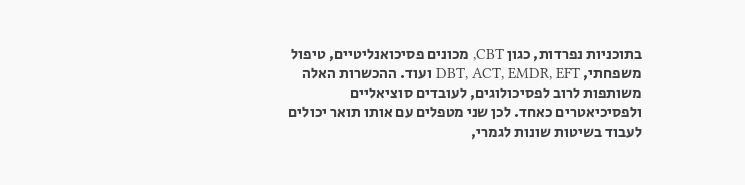בתוכניות נפרדות, כגון CBT, מכונים פסיכואנליטיים, טיפול משפחתי, DBT, ACT, EMDR, EFT ועוד. ההכשרות האלה משותפות לרוב לפסיכולוגים, לעובדים סוציאליים ולפסיכיאטרים כאחד. לכן שני מטפלים עם אותו תואר יכולים לעבוד בשיטות שונות לגמרי,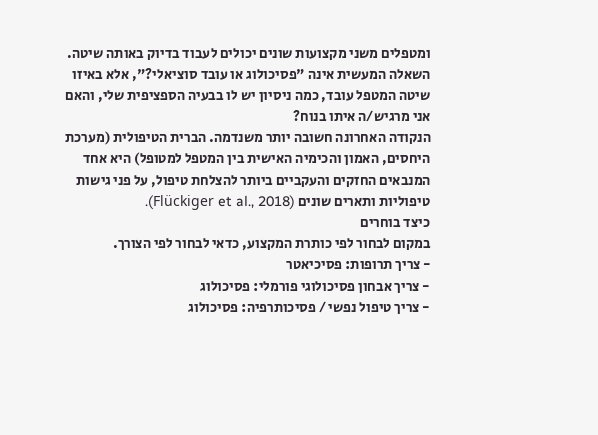ומטפלים משני מקצועות שונים יכולים לעבוד בדיוק באותה שיטה.
השאלה המעשית אינה "פסיכולוג או עובד סוציאלי?", אלא באיזו שיטה המטפל עובד, כמה ניסיון יש לו בבעיה הספציפית שלי, והאם אני מרגיש/ה איתו בנוח?
הנקודה האחרונה חשובה יותר משנדמה. הברית הטיפולית (מערכת היחסים, האמון והכימיה האישית בין המטפל למטופל) היא אחד המנבאים החזקים והעקביים ביותר להצלחת טיפול, על פני גישות טיפוליות ותארים שונים (Flückiger et al., 2018).
כיצד בוחרים
במקום לבחור לפי כותרת המקצוע, כדאי לבחור לפי הצורך.
- צריך תרופות: פסיכיאטר
- צריך אבחון פסיכולוגי פורמלי: פסיכולוג
- צריך טיפול נפשי / פסיכותרפיה: פסיכולוג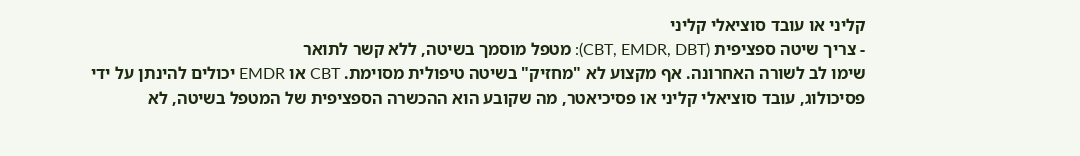קליני או עובד סוציאלי קליני
- צריך שיטה ספציפית (CBT, EMDR, DBT): מטפל מוסמך בשיטה, ללא קשר לתואר
שימו לב לשורה האחרונה. אף מקצוע לא "מחזיק" בשיטה טיפולית מסוימת. CBT או EMDR יכולים להינתן על ידי פסיכולוג, עובד סוציאלי קליני או פסיכיאטר, מה שקובע הוא ההכשרה הספציפית של המטפל בשיטה, לא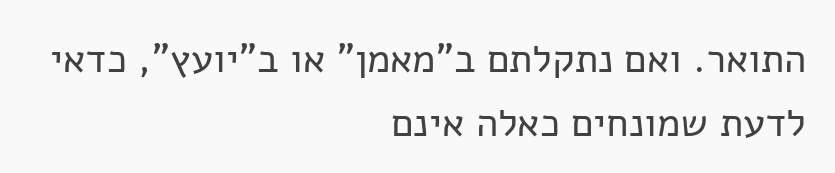התואר. ואם נתקלתם ב"מאמן" או ב"יועץ", כדאי לדעת שמונחים כאלה אינם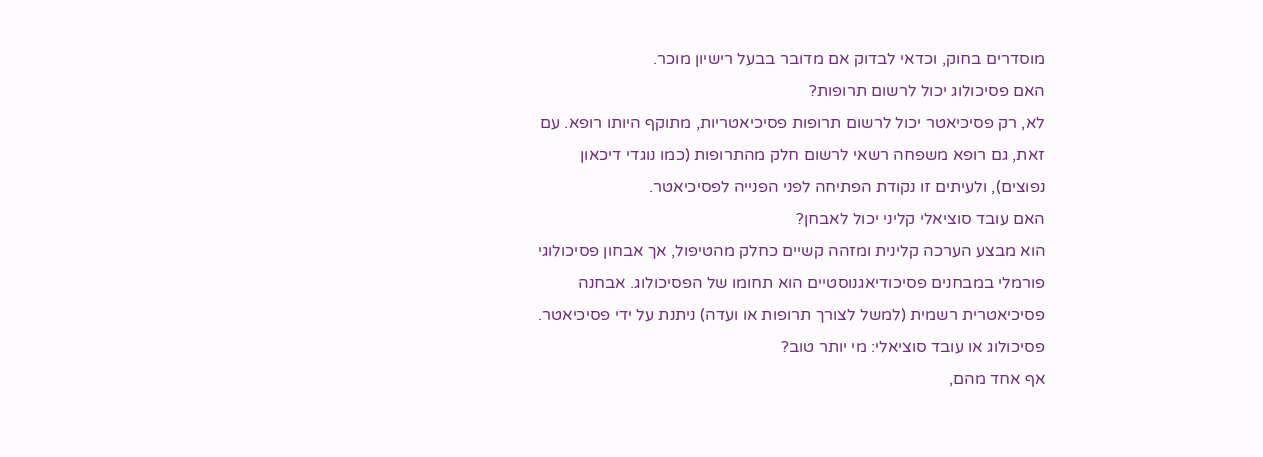מוסדרים בחוק, וכדאי לבדוק אם מדובר בבעל רישיון מוכר.
האם פסיכולוג יכול לרשום תרופות?
לא, רק פסיכיאטר יכול לרשום תרופות פסיכיאטריות, מתוקף היותו רופא. עם זאת, גם רופא משפחה רשאי לרשום חלק מהתרופות (כמו נוגדי דיכאון נפוצים), ולעיתים זו נקודת הפתיחה לפני הפנייה לפסיכיאטר.
האם עובד סוציאלי קליני יכול לאבחן?
הוא מבצע הערכה קלינית ומזהה קשיים כחלק מהטיפול, אך אבחון פסיכולוגי פורמלי במבחנים פסיכודיאגנוסטיים הוא תחומו של הפסיכולוג. אבחנה פסיכיאטרית רשמית (למשל לצורך תרופות או ועדה) ניתנת על ידי פסיכיאטר.
פסיכולוג או עובד סוציאלי: מי יותר טוב?
אף אחד מהם,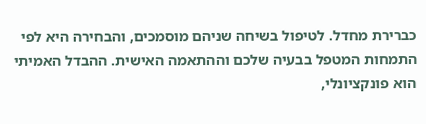כברירת מחדל. לטיפול בשיחה שניהם מוסמכים, והבחירה היא לפי התמחות המטפל בבעיה שלכם וההתאמה האישית. ההבדל האמיתי הוא פונקציונלי,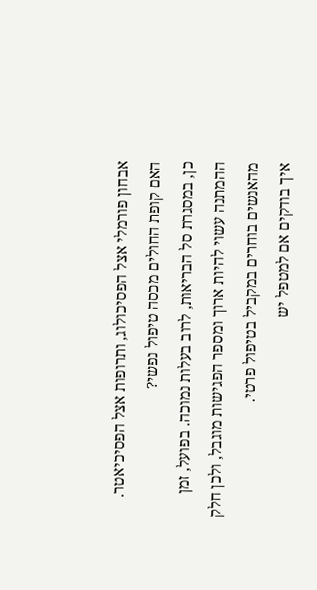אבחון פורמלי אצל הפסיכולוג, ותרופות אצל הפסיכיאטר.
האם קופת החולים מכסה טיפול נפשי?
כן, במסגרת סל הבריאות, לרוב בעלות נמוכה. בפועל, זמן ההמתנה עשוי להיות ארוך ומספר הפגישות מוגבל, ולכן חלק מהאנשים בוחרים במקביל בטיפול פרטי.
איך בודקים אם למטפל יש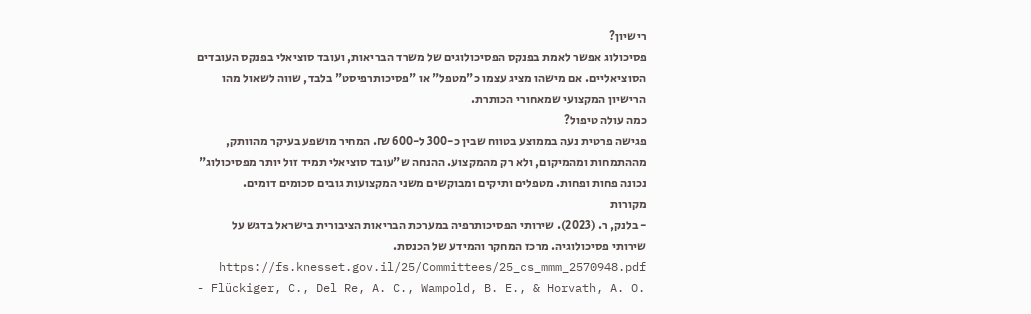רישיון?
פסיכולוג אפשר לאמת בפנקס הפסיכולוגים של משרד הבריאות, ועובד סוציאלי בפנקס העובדים הסוציאליים. אם מישהו מציג עצמו כ"מטפל" או "פסיכותרפיסט" בלבד, שווה לשאול מהו הרישיון המקצועי שמאחורי הכותרת.
כמה עולה טיפול?
פגישה פרטית נעה בממוצע בטווח שבין כ-300 ל-600 ₪. המחיר מושפע בעיקר מהוותק, מההתמחות ומהמיקום, ולא רק מהמקצוע. ההנחה ש"עובד סוציאלי תמיד זול יותר מפסיכולוג" נכונה פחות ופחות. מטפלים ותיקים ומבוקשים משני המקצועות גובים סכומים דומים.
מקורות
- בלנק, ר. (2023). שירותי הפסיכותרפיה במערכת הבריאות הציבורית בישראל בדגש על שירותי פסיכולוגיה. מרכז המחקר והמידע של הכנסת. https://fs.knesset.gov.il/25/Committees/25_cs_mmm_2570948.pdf
- Flückiger, C., Del Re, A. C., Wampold, B. E., & Horvath, A. O.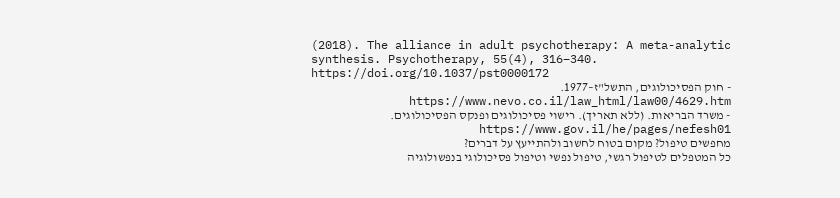(2018). The alliance in adult psychotherapy: A meta-analytic synthesis. Psychotherapy, 55(4), 316–340. https://doi.org/10.1037/pst0000172
- חוק הפסיכולוגים, התשל"ז–1977. https://www.nevo.co.il/law_html/law00/4629.htm
- משרד הבריאות. (ללא תאריך). רישוי פסיכולוגים ופנקס הפסיכולוגים. https://www.gov.il/he/pages/nefesh01
מחפשים טיפול? מקום בטוח לחשוב ולהתייעץ על דברים?
כל המטפלים לטיפול רגשי, טיפול נפשי וטיפול פסיכולוגי בנפשולוגיה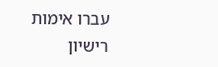עברו אימות רישיון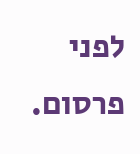לפני פרסום.